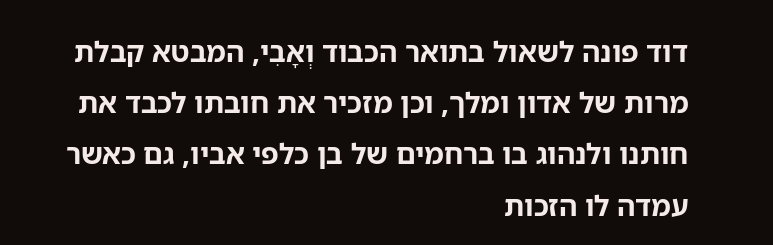דוד פונה לשאול בתואר הכבוד וְאָבִי, המבטא קבלת מרות של אדון ומלך, וכן מזכיר את חובתו לכבד את חותנו ולנהוג בו ברחמים של בן כלפי אביו, גם כאשר עמדה לו הזכות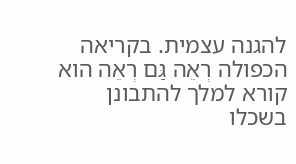להגנה עצמית. בקריאה הכפולה רְאֵה גַּם רְאֵה הוא קורא למלך להתבונן בשכלו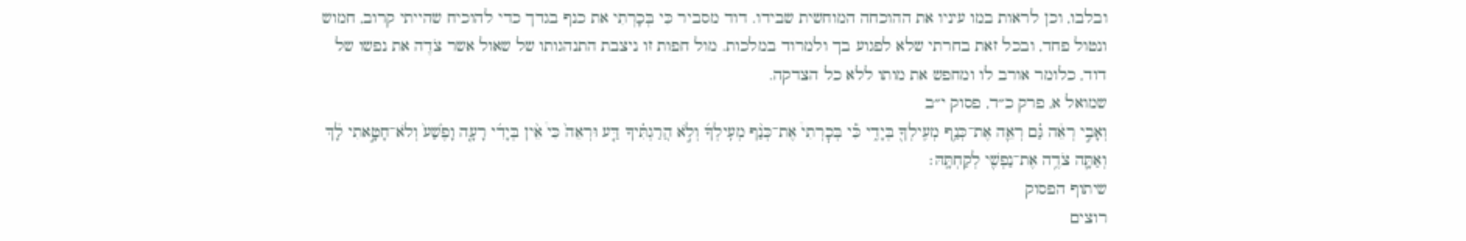ובלבו, וכן לראות במו עיניו את ההוכחה המוחשית שבידו. דוד מסביר כִּי בְּכָרְתִי את כנף בגדך כדי להוכיח שהייתי קרוב, חמוש ונטול פחד, ובכל זאת בחרתי שלא לפגוע בך ולמרוד במלכות. מול חפות זו ניצבת התנהגותו של שאול אשר צֹדֶה את נפשו של דוד, כלומר אורב לו ומחפש את מותו ללא כל הצדקה.
שמואל א, פרק כ״ד, פסוק י״ב
וְאָבִ֣י רְאֵ֔ה גַּ֗ם רְאֵ֛ה אֶת־כְּנַ֥ף מְעִֽילְךָ֖ בְּיָדִ֑י כִּ֡י בְּכׇרְתִי֩ אֶת־כְּנַ֨ף מְעִֽילְךָ֜ וְלֹ֣א הֲרַגְתִּ֗יךָ דַּ֤ע וּרְאֵה֙ כִּי֩ אֵ֨ין בְּיָדִ֜י רָעָ֤ה וָפֶ֙שַׁע֙ וְלֹא־חָטָ֣אתִי לָ֔ךְ וְאַתָּ֛ה צֹדֶ֥ה אֶת־נַפְשִׁ֖י לְקַחְתָּֽהּ׃
שיתוף הפסוק
רוצים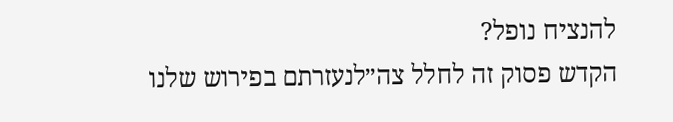להנציח נופל?
הקדש פסוק זה לחלל צה״לנעזרתם בפירוש שלנו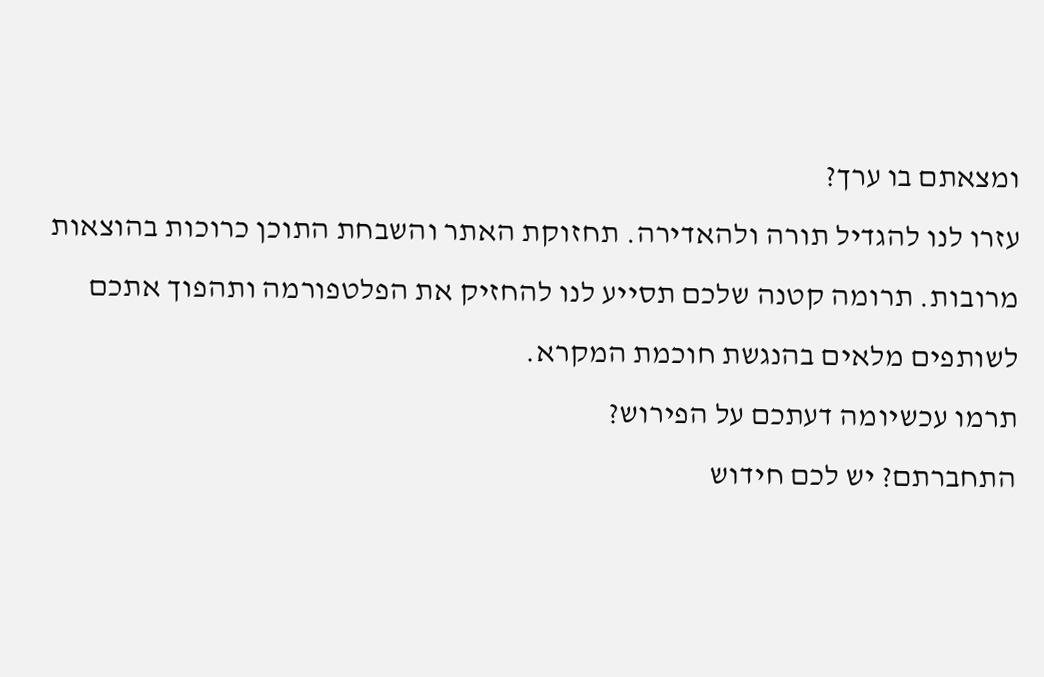ומצאתם בו ערך?
עזרו לנו להגדיל תורה ולהאדירה. תחזוקת האתר והשבחת התוכן כרוכות בהוצאות מרובות. תרומה קטנה שלכם תסייע לנו להחזיק את הפלטפורמה ותהפוך אתכם לשותפים מלאים בהנגשת חוכמת המקרא.
תרמו עכשיומה דעתכם על הפירוש?
התחברתם? יש לכם חידוש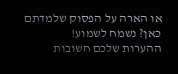או הארה על הפסוק שלמדתם כאן? נשמח לשמוע!
ההערות שלכם חשובות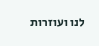לנו ועוזרות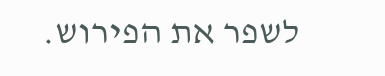לשפר את הפירוש.